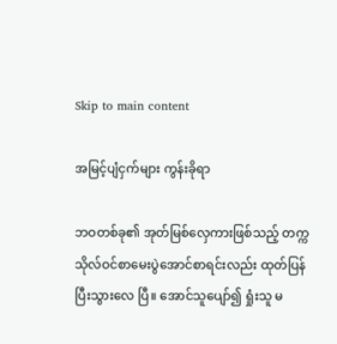Skip to main content

အမြင့်ပျံငှက်များ ကွန်းခိုရာ

ဘဝတစ်ခု၏ အုတ်မြစ်လှေကားဖြစ်သည့် တက္ကသိုလ်ဝင်စာမေးပွဲအောင်စာရင်းလည်း ထုတ်ပြန်ပြီးသွားလေ ပြီ။ အောင်သူပျော်၍ ရှုံးသူ မ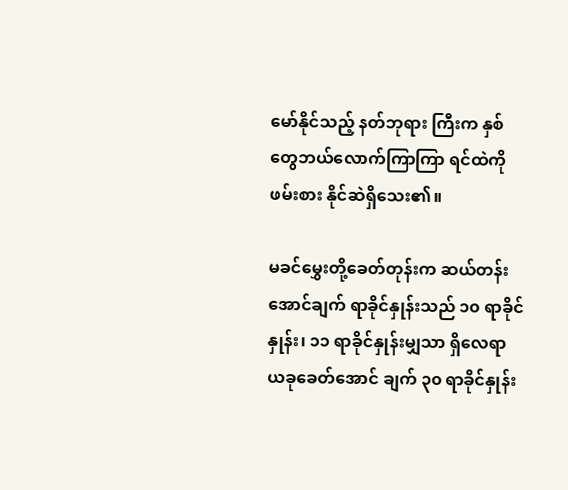မော်နိုင်သည့် နတ်ဘုရား ကြီးက နှစ်တွေဘယ်လောက်ကြာကြာ ရင်ထဲကို ဖမ်းစား နိုင်ဆဲရှိသေး၏။

မခင်မွှေးတို့ခေတ်တုန်းက ဆယ်တန်းအောင်ချက် ရာခိုင်နှုန်းသည် ၁၀ ရာခိုင်နှုန်း၊ ၁၁ ရာခိုင်နှုန်းမျှသာ ရှိလေရာ ယခုခေတ်အောင် ချက် ၃၀ ရာခိုင်နှုန်း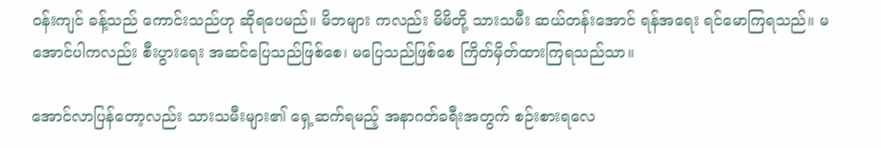ဝန်းကျင် ခန့်သည် ကောင်းသည်ဟု ဆိုရပေမည်။ မိဘများ ကလည်း မိမိတို့ သားသမီး ဆယ်တန်းအောင် ရန်အရေး ရင်မောကြရသည်။ မအောင်ပါကလည်း စီးပွားရေး အဆင်ပြေသည်ဖြစ်စေ၊ မပြေသည်ဖြစ်စေ ကြိတ်မှိတ်ထားကြရသည်သာ။

အောင်လာပြန်တော့လည်း သားသမီးများ၏ ရှေ့ဆက်ရမည့် အနာဂတ်ခရီးအတွက် စဉ်းစားရလေ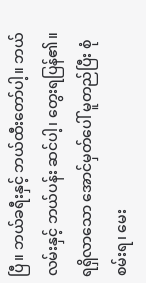ပြီ။ ဘယ်ခရီးနှင့် ဘယ်ထီးတော်ပါ့။ ဘယ်လမ်းနှင့် ဘယ်ပန်း ဆင်ပါ့၊ တွေးရပြန်၏။ ရရှိလာသော အောင်မှတ်ပေါ် မူတည်ပြီး စုံစမ်းရ၊ မေး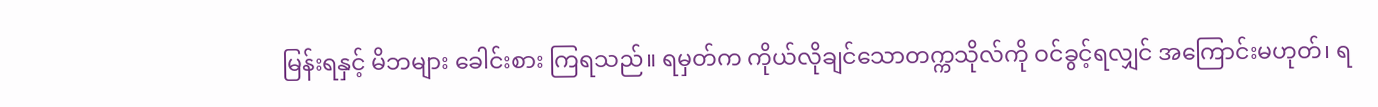မြန်းရနှင့် မိဘများ ခေါင်းစား ကြရသည်။ ရမှတ်က ကိုယ်လိုချင်သောတက္ကသိုလ်ကို ဝင်ခွင့်ရလျှင် အကြောင်းမဟုတ်၊ ရ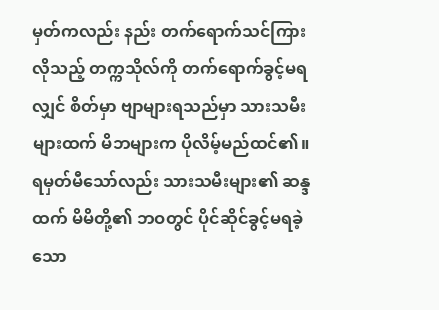မှတ်ကလည်း နည်း တက်ရောက်သင်ကြားလိုသည့် တက္ကသိုလ်ကို တက်ရောက်ခွင့်မရလျှင် စိတ်မှာ ဗျာများရသည်မှာ သားသမီးများထက် မိဘများက ပိုလိမ့်မည်ထင်၏။ ရမှတ်မီသော်လည်း သားသမီးများ၏ ဆန္ဒထက် မိမိတို့၏ ဘဝတွင် ပိုင်ဆိုင်ခွင့်မရခဲ့သော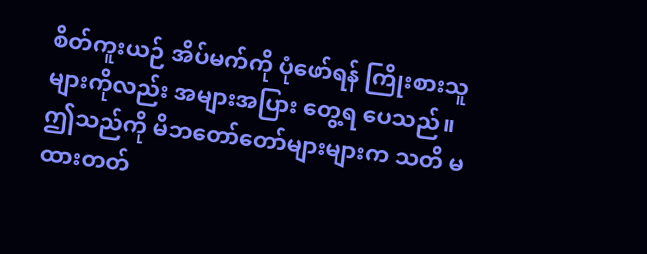စိတ်ကူးယဉ် အိပ်မက်ကို ပုံဖော်ရန် ကြိုးစားသူများကိုလည်း အများအပြား တွေ့ရ ပေသည်။ ဤသည်ကို မိဘတော်တော်များများက သတိ မထားတတ်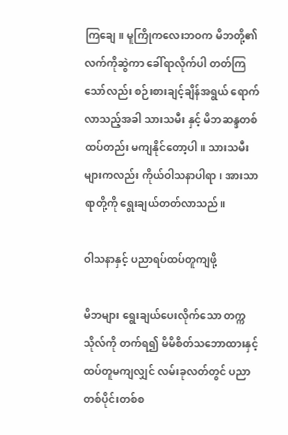ကြချေ။ မူကြိုကလေးဘဝက မိဘတို့၏ လက်ကိုဆွဲကာ ခေါ်ရာလိုက်ပါ တတ်ကြသော်လည်း စဉ်းစားချင့်ချိန်အရွယ် ရောက်လာသည့်အခါ သားသမီး နှင့် မိဘဆန္ဒတစ်ထပ်တည်း မကျနိုင်တော့ပါ။ သားသမီး များကလည်း ကိုယ်ဝါသနာပါရာ၊ အားသာရာတို့ကို ရွေးချယ်တတ်လာသည်။

ဝါသနာနှင့် ပညာရပ်ထပ်တူကျဖို့

မိဘများ ရွေးချယ်ပေးလိုက်သော တက္ကသိုလ်ကို တက်ရ၍ မိမိစိတ်သဘောထားနှင့် ထပ်တူမကျလျှင် လမ်းခုလတ်တွင် ပညာတစ်ပိုင်းတစ်စ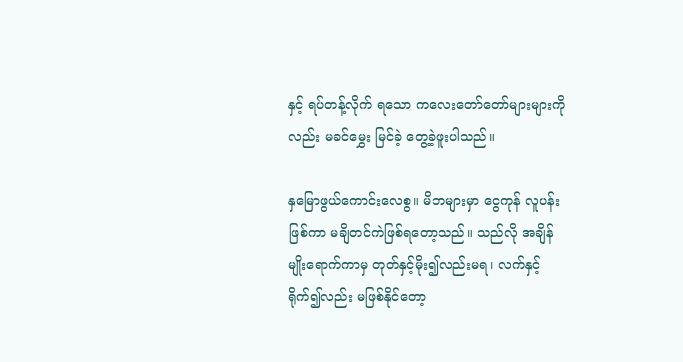နှင့် ရပ်တန့်လိုက် ရသော ကလေးတော်တော်များများကိုလည်း မခင်မွှေး မြင်ခဲ့ တွေ့ခဲ့ဖူးပါသည်။

နှမြောဖွယ်ကောင်းလေစွ။ မိဘများမှာ ငွေကုန် လူပန်းဖြစ်ကာ မချိတင်ကဲဖြစ်ရတော့သည်။ သည်လို အချိန် မျိုးရောက်ကာမှ တုတ်နှင့်မိုး၍လည်းမရ၊ လက်နှင့် ရိုက်၍လည်း မဖြစ်နိုင်တော့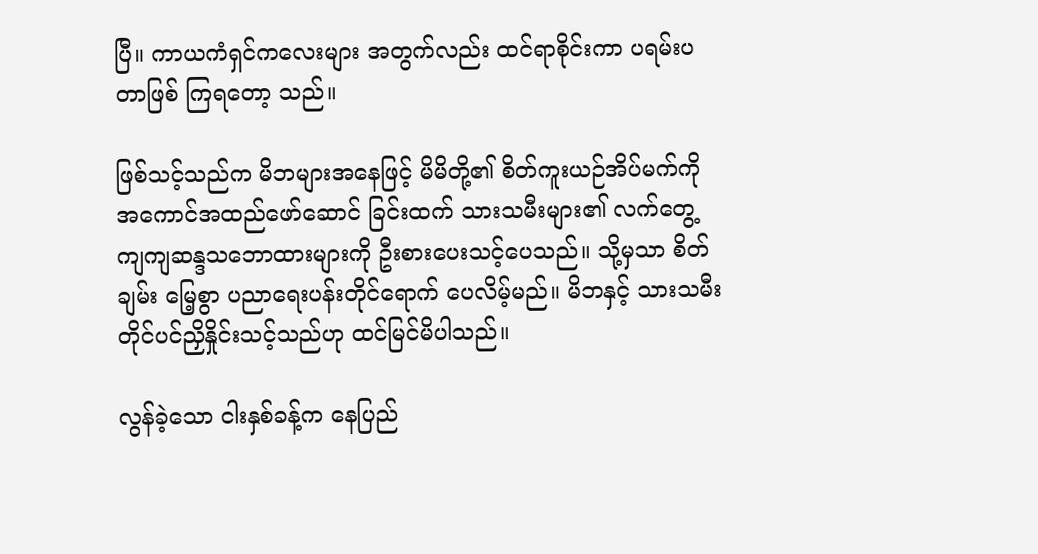ပြီ။ ကာယကံရှင်ကလေးများ အတွက်လည်း ထင်ရာစိုင်းကာ ပရမ်းပတာဖြစ် ကြရတော့ သည်။

ဖြစ်သင့်သည်က မိဘများအနေဖြင့် မိမိတို့၏ စိတ်ကူးယဉ်အိပ်မက်ကို အကောင်အထည်ဖော်ဆောင် ခြင်းထက် သားသမီးများ၏ လက်တွေ့ ကျကျဆန္ဒသဘောထားများကို ဦးစားပေးသင့်ပေသည်။ သို့မှသာ စိတ်ချမ်း မြေ့စွာ ပညာရေးပန်းတိုင်ရောက် ပေလိမ့်မည်။ မိဘနှင့် သားသမီး တိုင်ပင်ညှိနှိုင်းသင့်သည်ဟု ထင်မြင်မိပါသည်။

လွန်ခဲ့သော ငါးနှစ်ခန့်က နေပြည်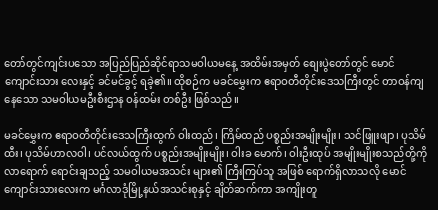တော်တွင်ကျင်းပသော အပြည်ပြည်ဆိုင်ရာသမဝါယမနေ့ အထိမ်းအမှတ် စျေးပွဲတော်တွင် မောင်ကျောင်းသား လေးနှင့် ခင်မင်ခွင့် ရခဲ့၏။ ထိုစဉ်က မခင်မွှေးက ဧရာဝတီတိုင်းဒေသကြီးတွင် တာဝန်ကျနေသော သမဝါယမဦးစီးဌာန ဝန်ထမ်း တစ်ဦး ဖြစ်သည်။

မခင်မွှေးက ဧရာဝတီတိုင်းဒေသကြီးထွက် ဝါးထည်၊ ကြိမ်ထည် ပစ္စည်းအမျိုးမျိုး၊ သင်ဖြူးဖျာ၊ ပုသိမ်ထီး၊ ပုသိမ်ဟာလဝါ၊ ပင်လယ်ထွက် ပစ္စည်းအမျိုးမျိုး၊ ဝါးခ မောက်၊ ဝါးဦးထုပ် အမျိုးမျိုးစသည်တို့ကို လာရောက် ရောင်းချသည့် သမဝါယမအသင်း များ၏ ကြီးကြပ်သူ အဖြစ် ရောက်ရှိလာသလို မောင်ကျောင်းသားလေးက မင်္ဂလာဒုံမြို့နယ်အသင်းစုနှင့် ချိတ်ဆက်ကာ အကျိုးတူ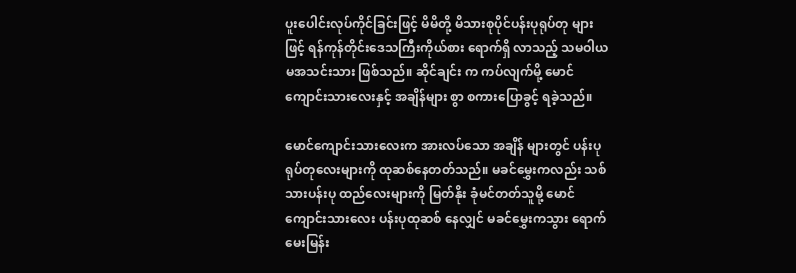ပူးပေါင်းလုပ်ကိုင်ခြင်းဖြင့် မိမိတို့ မိသားစုပိုင်ပန်းပုရုပ်တု များဖြင့် ရန်ကုန်တိုင်းဒေသကြီးကိုယ်စား ရောက်ရှိ လာသည့် သမဝါယမအသင်းသား ဖြစ်သည်။ ဆိုင်ချင်း က ကပ်လျက်မို့ မောင်ကျောင်းသားလေးနှင့် အချိန်များ စွာ စကားပြောခွင့် ရခဲ့သည်။

မောင်ကျောင်းသားလေးက အားလပ်သော အချိန် များတွင် ပန်းပုရုပ်တုလေးများကို ထုဆစ်နေတတ်သည်။ မခင်မွှေးကလည်း သစ်သားပန်းပု ထည်လေးများကို မြတ်နိုး ခုံမင်တတ်သူမို့ မောင်ကျောင်းသားလေး ပန်းပုထုဆစ် နေလျှင် မခင်မွှေးကသွား ရောက်မေးမြန်း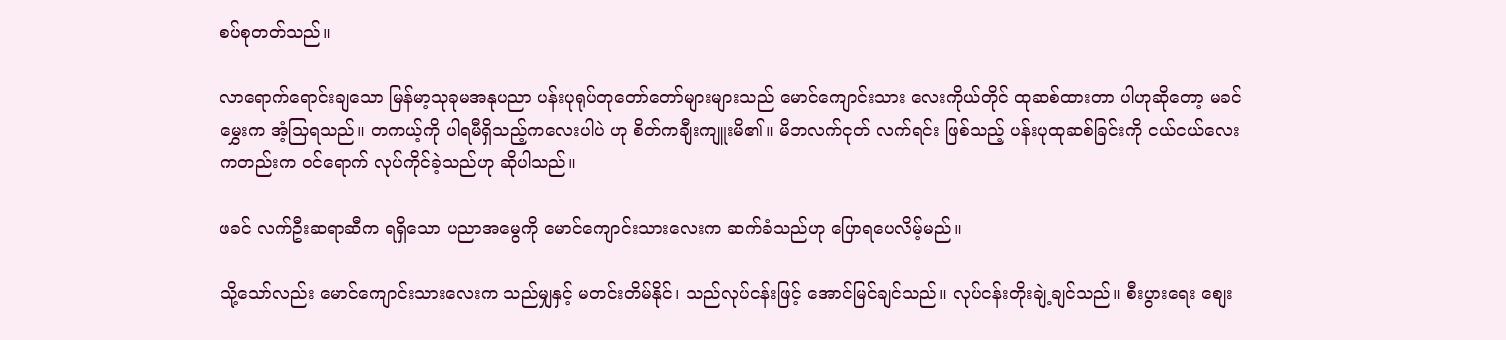စပ်စုတတ်သည်။

လာရောက်ရောင်းချသော မြန်မာ့သုခုမအနုပညာ ပန်းပုရုပ်တုတော်တော်များများသည် မောင်ကျောင်းသား လေးကိုယ်တိုင် ထုဆစ်ထားတာ ပါဟုဆိုတော့ မခင်မွှေးက အံ့သြရသည်။ တကယ့်ကို ပါရမီရှိသည့်ကလေးပါပဲ ဟု စိတ်ကချီးကျူးမိ၏။ မိဘလက်ငုတ် လက်ရင်း ဖြစ်သည့် ပန်းပုထုဆစ်ခြင်းကို ငယ်ငယ်လေးကတည်းက ဝင်ရောက် လုပ်ကိုင်ခဲ့သည်ဟု ဆိုပါသည်။

ဖခင် လက်ဦးဆရာဆီက ရရှိသော ပညာအမွေကို မောင်ကျောင်းသားလေးက ဆက်ခံသည်ဟု ပြောရပေလိမ့်မည်။

သို့သော်လည်း မောင်ကျောင်းသားလေးက သည်မျှနှင့် မတင်းတိမ်နိုင်၊ သည်လုပ်ငန်းဖြင့် အောင်မြင်ချင်သည်။ လုပ်ငန်းတိုးချဲ့ချင်သည်။ စီးပွားရေး စျေး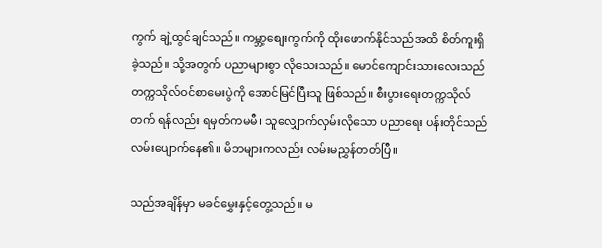ကွက် ချဲ့ထွင်ချင်သည်။ ကမ္ဘာ့စျေးကွက်ကို ထိုးဖောက်နိုင်သည်အထိ စိတ်ကူးရှိခဲ့သည်။ သို့အတွက် ပညာများစွာ လိုသေးသည်။ မောင်ကျောင်းသားလေးသည် တက္ကသိုလ်ဝင်စာမေးပွဲကို အောင်မြင်ပြီးသူ ဖြစ်သည်။ စီးပွားရေးတက္ကသိုလ်တက် ရန်လည်း ရမှတ်ကမမီ၊ သူလျှောက်လှမ်းလိုသော ပညာရေး ပန်းတိုင်သည် လမ်းပျောက်နေ၏။ မိဘများကလည်း လမ်းမညွှန်တတ်ပြီ။

သည်အချိန်မှာ မခင်မွှေးနှင့်တွေ့သည်။ မ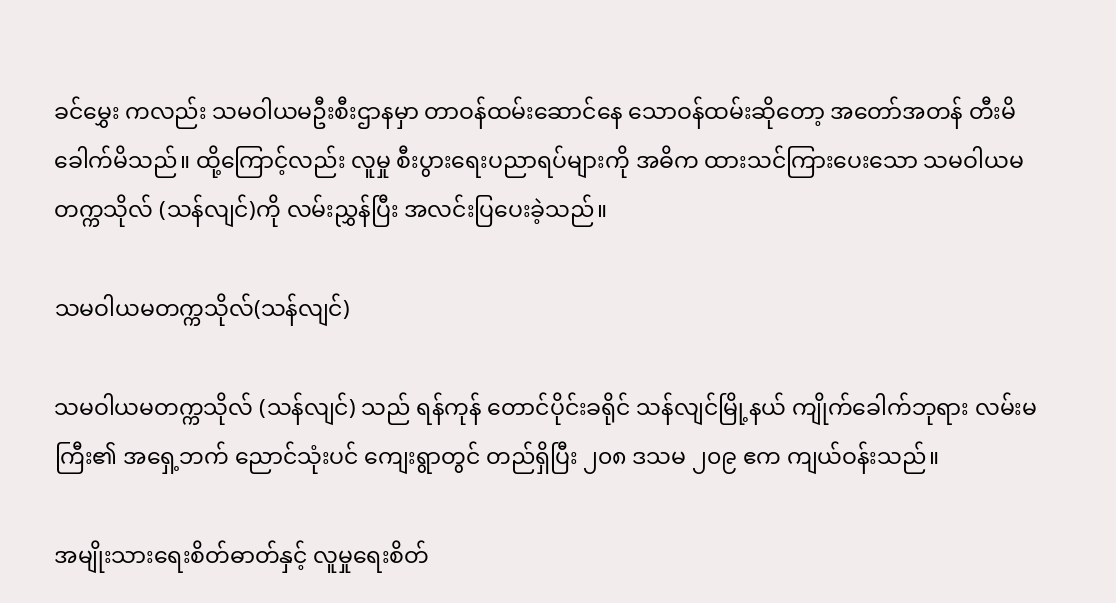ခင်မွှေး ကလည်း သမဝါယမဦးစီးဌာနမှာ တာဝန်ထမ်းဆောင်နေ သောဝန်ထမ်းဆိုတော့ အတော်အတန် တီးမိခေါက်မိသည်။ ထို့ကြောင့်လည်း လူမှု စီးပွားရေးပညာရပ်များကို အဓိက ထားသင်ကြားပေးသော သမဝါယမတက္ကသိုလ် (သန်လျင်)ကို လမ်းညွှန်ပြီး အလင်းပြပေးခဲ့သည်။

သမဝါယမတက္ကသိုလ်(သန်လျင်)

သမဝါယမတက္ကသိုလ် (သန်လျင်) သည် ရန်ကုန် တောင်ပိုင်းခရိုင် သန်လျင်မြို့နယ် ကျိုက်ခေါက်ဘုရား လမ်းမကြီး၏ အရှေ့ဘက် ညောင်သုံးပင် ကျေးရွာတွင် တည်ရှိပြီး ၂၀၈ ဒသမ ၂၀၉ ဧက ကျယ်ဝန်းသည်။

အမျိုးသားရေးစိတ်ဓာတ်နှင့် လူမှုရေးစိတ်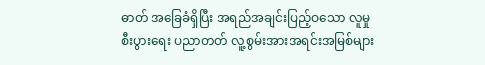ဓာတ် အခြေခံရှိပြီး အရည်အချင်းပြည့်ဝသော လူမှုစီးပွားရေး ပညာတတ် လူ့စွမ်းအားအရင်းအမြစ်များ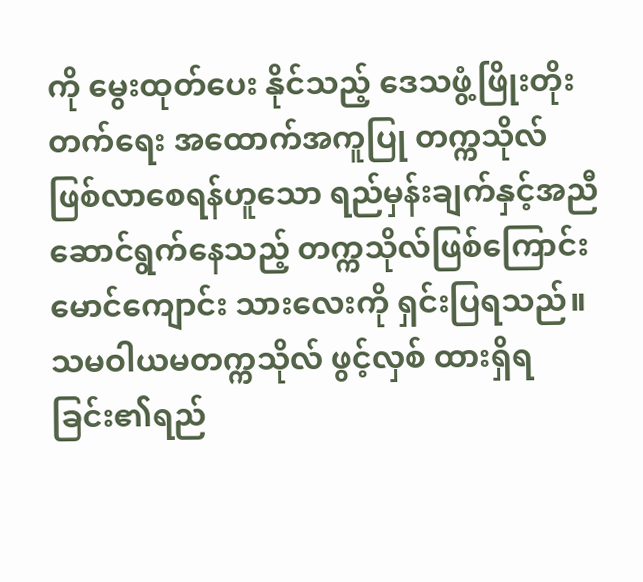ကို မွေးထုတ်ပေး နိုင်သည့် ဒေသဖွံ့ဖြိုးတိုးတက်ရေး အထောက်အကူပြု တက္ကသိုလ်ဖြစ်လာစေရန်ဟူသော ရည်မှန်းချက်နှင့်အညီဆောင်ရွက်နေသည့် တက္ကသိုလ်ဖြစ်ကြောင်း မောင်ကျောင်း သားလေးကို ရှင်းပြရသည်။ သမဝါယမတက္ကသိုလ် ဖွင့်လှစ် ထားရှိရခြင်း၏ရည်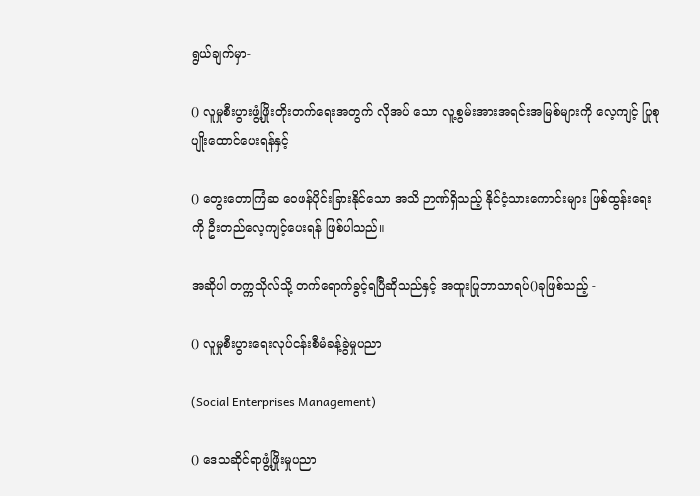ရွယ်ချက်မှာ-

() လူမှုစီးပွားဖွံ့ဖြိုးတိုးတက်ရေးအတွက် လိုအပ် သော လူ့စွမ်းအားအရင်းအမြစ်များကို လေ့ကျင့် ပြုစုပျိုးထောင်ပေးရန်နှင့်

() တွေးတောကြံဆ ဝေဖန်ပိုင်းခြားနိုင်သော အသိ ဉာဏ်ရှိသည့် နိုင်ငံ့သားကောင်းများ ဖြစ်ထွန်းရေး ကို ဦးတည်လေ့ကျင့်ပေးရန် ဖြစ်ပါသည်။

အဆိုပါ တက္ကသိုလ်သို့ တက်ရောက်ခွင့်ရပြီဆိုသည်နှင့် အထူးပြုဘာသာရပ်()ခုဖြစ်သည့် -

() လူမှုစီးပွားရေးလုပ်ငန်းစီမံခန့်ခွဲမှုပညာ

(Social Enterprises Management)

() ဒေသဆိုင်ရာဖွံ့ဖြိုးမှုပညာ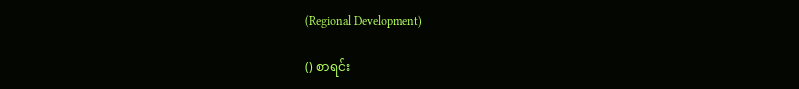(Regional Development)

() စာရင်း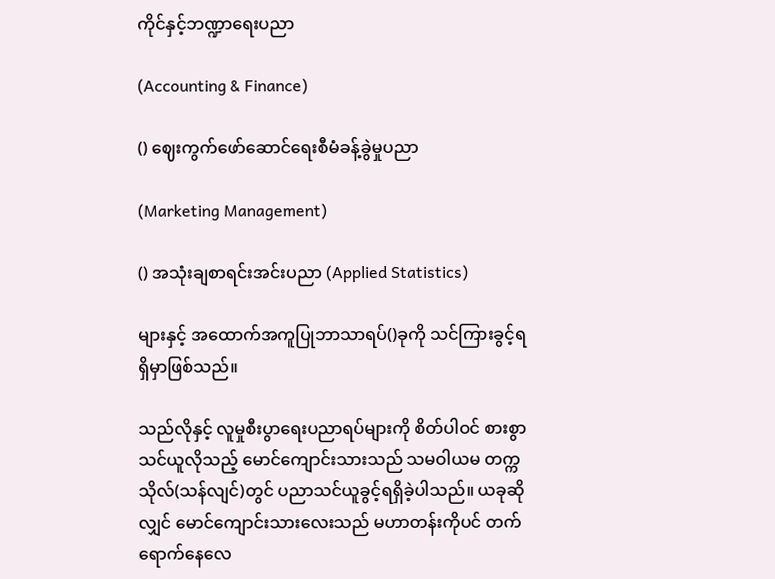ကိုင်နှင့်ဘဏ္ဍာရေးပညာ

(Accounting & Finance)

() ဈေးကွက်ဖော်ဆောင်ရေးစီမံခန့်ခွဲမှုပညာ

(Marketing Management)

() အသုံးချစာရင်းအင်းပညာ (Applied Statistics)

များနှင့် အထောက်အကူပြုဘာသာရပ်()ခုကို သင်ကြားခွင့်ရရှိမှာဖြစ်သည်။

သည်လိုနှင့် လူမှုစီးပွာရေးပညာရပ်များကို စိတ်ပါဝင် စားစွာသင်ယူလိုသည့် မောင်ကျောင်းသားသည် သမဝါယမ တက္ကသိုလ်(သန်လျင်)တွင် ပညာသင်ယူခွင့်ရရှိခဲ့ပါသည်။ ယခုဆိုလျှင် မောင်ကျောင်းသားလေးသည် မဟာတန်းကိုပင် တက်ရောက်နေလေ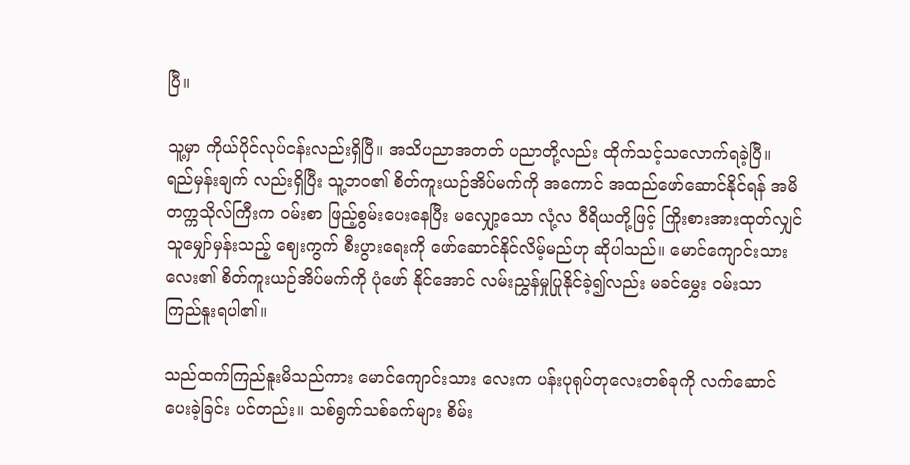ပြီ။

သူ့မှာ ကိုယ်ပိုင်လုပ်ငန်းလည်းရှိပြီ။ အသိပညာအတတ် ပညာတို့လည်း ထိုက်သင့်သလောက်ရခဲ့ပြီ။ ရည်မှန်းချက် လည်းရှိပြီး သူ့ဘဝ၏ စိတ်ကူးယဉ်အိပ်မက်ကို အကောင် အထည်ဖော်ဆောင်နိုင်ရန် အမိတက္ကသိုလ်ကြီးက ဝမ်းစာ ဖြည့်စွမ်းပေးနေပြီး မလျှော့သော လုံ့လ ဝီရိယတို့ဖြင့် ကြိုးစားအားထုတ်လျှင် သူမျှော်မှန်းသည့် ဈေးကွက် စီးပွားရေးကို ဖော်ဆောင်နိုင်လိမ့်မည်ဟု ဆိုပါသည်။ မောင်ကျောင်းသားလေး၏ စိတ်ကူးယဉ်အိပ်မက်ကို ပုံဖော် နိုင်အောင် လမ်းညွှန်မှုပြုနိုင်ခဲ့၍လည်း မခင်မွှေး ဝမ်းသာ ကြည်နူးရပါ၏။

သည်ထက်ကြည်နူးမိသည်ကား မောင်ကျောင်းသား လေးက ပန်းပုရုပ်တုလေးတစ်ခုကို လက်ဆောင်ပေးခဲ့ခြင်း ပင်တည်း။ သစ်ရွက်သစ်ခက်များ စိမ်း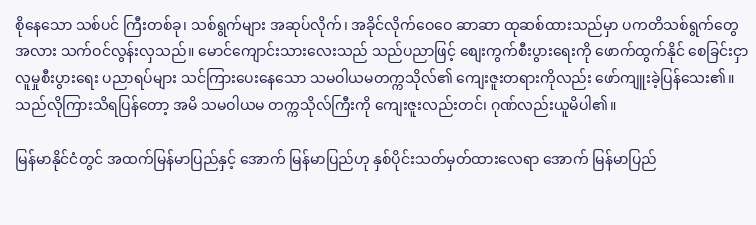စိုနေသော သစ်ပင် ကြီးတစ်ခု၊ သစ်ရွက်များ အဆုပ်လိုက်၊ အခိုင်လိုက်ဝေဝေ ဆာဆာ ထုဆစ်ထားသည်မှာ ပကတိသစ်ရွက်တွေအလား သက်ဝင်လွန်းလှသည်။ မောင်ကျောင်းသားလေးသည် သည်ပညာဖြင့် စျေးကွက်စီးပွားရေးကို ဖောက်ထွက်နိုင် စေခြင်းငှာ လူမှုစီးပွားရေး ပညာရပ်များ သင်ကြားပေးနေသော သမဝါယမတက္ကသိုလ်၏ ကျေးဇူးတရားကိုလည်း ဖော်ကျူးခဲ့ပြန်သေး၏။ သည်လိုကြားသိရပြန်တော့ အမိ သမဝါယမ တက္ကသိုလ်ကြီးကို ကျေးဇူးလည်းတင်၊ ဂုဏ်လည်းယူမိပါ၏။

မြန်မာနိုင်ငံတွင် အထက်မြန်မာပြည်နှင့် အောက် မြန်မာပြည်ဟု နှစ်ပိုင်းသတ်မှတ်ထားလေရာ အောက် မြန်မာပြည်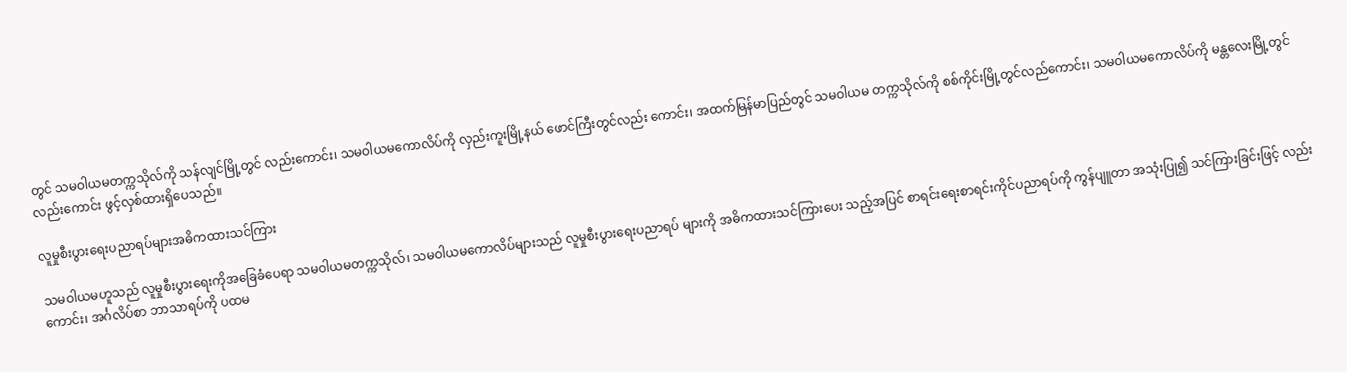တွင် သမဝါယမတက္ကသိုလ်ကို သန်လျင်မြို့တွင် လည်းကောင်း၊ သမဝါယမကောလိပ်ကို လှည်းကူးမြို့နယ် ဖောင်ကြီးတွင်လည်း ကောင်း၊ အထက်မြန်မာပြည်တွင် သမဝါယမ တက္ကသိုလ်ကို စစ်ကိုင်းမြို့တွင်လည်ကောင်း၊ သမဝါယမကောလိပ်ကို မန္တလေးမြို့တွင် လည်းကောင်း ဖွင့်လှစ်ထားရှိပေသည်။

လူမှုစီးပွားရေးပညာရပ်များအဓိကထားသင်ကြား

သမဝါယမဟူသည် လူမှုစီးပွားရေးကိုအခြေခံပေရာ သမဝါယမတက္ကသိုလ်၊ သမဝါယမကောလိပ်များသည် လူမှုစီးပွားရေးပညာရပ် များကို အဓိကထားသင်ကြားပေး သည့်အပြင် စာရင်းရေးစာရင်းကိုင်ပညာရပ်ကို ကွန်ပျူတာ အသုံးပြု၍ သင်ကြားခြင်းဖြင့် လည်းကောင်း၊ အင်္ဂလိပ်စာ ဘာသာရပ်ကို ပထမ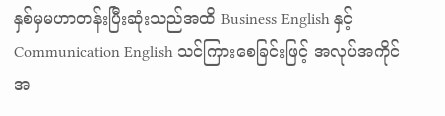နှစ်မှမဟာတန်းပြီးဆုံးသည်အထိ Business English နှင့် Communication English သင်ကြားစေခြင်းဖြင့် အလုပ်အကိုင်အ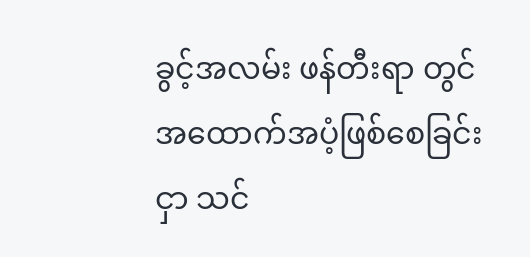ခွင့်အလမ်း ဖန်တီးရာ တွင် အထောက်အပံ့ဖြစ်စေခြင်းငှာ သင်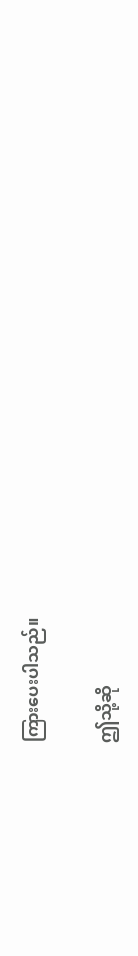ကြားပေးပါသည်။

ဤသို့ဆို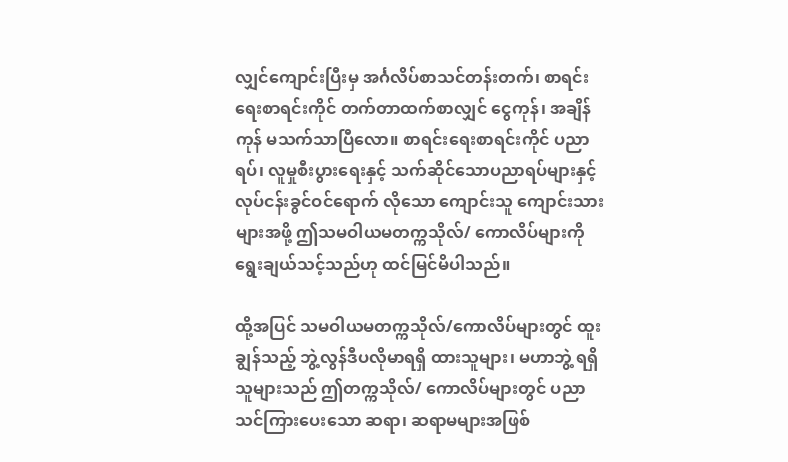လျှင်ကျောင်းပြီးမှ အင်္ဂလိပ်စာသင်တန်းတက်၊ စာရင်းရေးစာရင်းကိုင် တက်တာထက်စာလျှင် ငွေကုန်၊ အချိန်ကုန် မသက်သာပြီလော။ စာရင်းရေးစာရင်းကိုင် ပညာရပ်၊ လူမှုစီးပွားရေးနှင့် သက်ဆိုင်သောပညာရပ်များနှင့် လုပ်ငန်းခွင်ဝင်ရောက် လိုသော ကျောင်းသူ ကျောင်းသား များအဖို့ ဤသမဝါယမတက္ကသိုလ်/ ကောလိပ်များကို ရွေးချယ်သင့်သည်ဟု ထင်မြင်မိပါသည်။

ထို့အပြင် သမဝါယမတက္ကသိုလ်/ကောလိပ်များတွင် ထူးချွန်သည့် ဘွဲ့လွန်ဒီပလိုမာရရှိ ထားသူများ၊ မဟာဘွဲ့ ရရှိသူများသည် ဤတက္ကသိုလ်/ ကောလိပ်များတွင် ပညာ သင်ကြားပေးသော ဆရာ၊ ဆရာမများအဖြစ်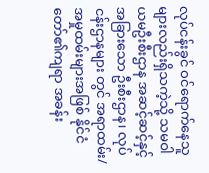လုပ်ငန်းခွင် ဝင်ရောက်နေသူများလည်းရှိသကဲ့သို့ သမဝါယမဦးစီးဌာန အဆင့်ဆင့်နှင့် အခြားသော ဦးစီးဌာန၊ လုပ်ငန်းဌာနများ တွင် အရာထမ်း/ အမှုထမ်းများအဖြစ် နိုင်ငံတော်၏ကျရာ အခန်း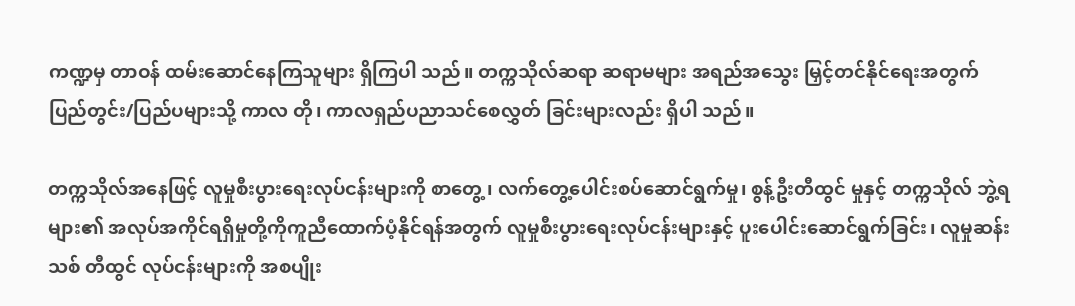ကဏ္ဍမှ တာဝန် ထမ်းဆောင်နေကြသူများ ရှိကြပါ သည်။ တက္ကသိုလ်ဆရာ ဆရာမများ အရည်အသွေး မြှင့်တင်နိုင်ရေးအတွက် ပြည်တွင်း/ပြည်ပများသို့ ကာလ တို၊ ကာလရှည်ပညာသင်စေလွှတ် ခြင်းများလည်း ရှိပါ သည်။

တက္ကသိုလ်အနေဖြင့် လူမှုစီးပွားရေးလုပ်ငန်းများကို စာတွေ့၊ လက်တွေ့ပေါင်းစပ်ဆောင်ရွက်မှု၊ စွန့်ဦးတီထွင် မှုနှင့် တက္ကသိုလ် ဘွဲ့ရများ၏ အလုပ်အကိုင်ရရှိမှုတို့ကိုကူညီထောက်ပံ့နိုင်ရန်အတွက် လူမှုစီးပွားရေးလုပ်ငန်းများနှင့် ပူးပေါင်းဆောင်ရွက်ခြင်း၊ လူမှုဆန်းသစ် တီထွင် လုပ်ငန်းများကို အစပျိုး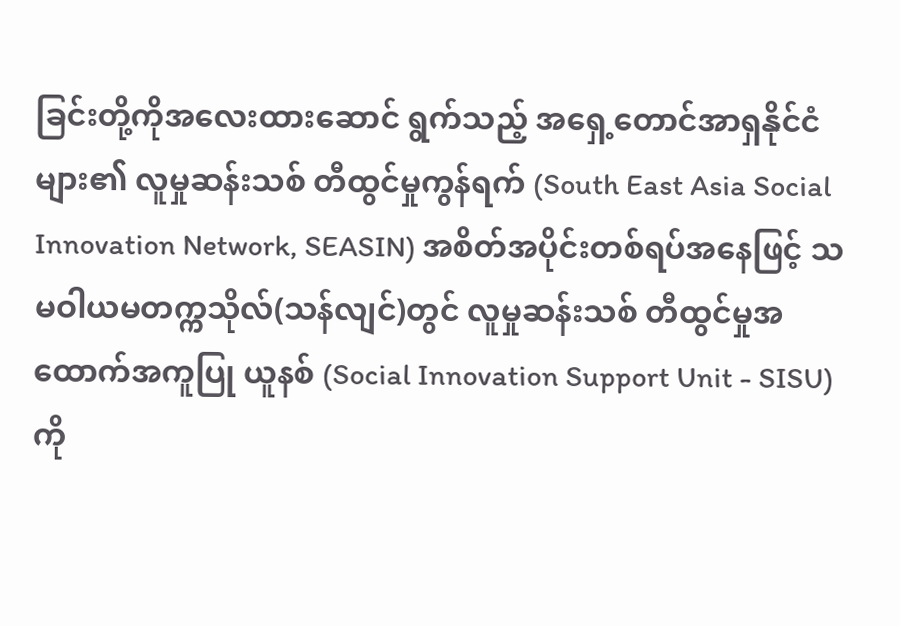ခြင်းတို့ကိုအလေးထားဆောင် ရွက်သည့် အရှေ့တောင်အာရှနိုင်ငံများ၏ လူမှုဆန်းသစ် တီထွင်မှုကွန်ရက် (South East Asia Social Innovation Network, SEASIN) အစိတ်အပိုင်းတစ်ရပ်အနေဖြင့် သမဝါယမတက္ကသိုလ်(သန်လျင်)တွင် လူမှုဆန်းသစ် တီထွင်မှုအထောက်အကူပြု ယူနစ် (Social Innovation Support Unit - SISU)ကို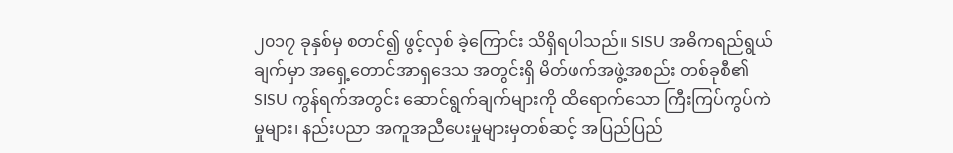၂၀၁၇ ခုနှစ်မှ စတင်၍ ဖွင့်လှစ် ခဲ့ကြောင်း သိရှိရပါသည်။ SISU အဓိကရည်ရွယ်ချက်မှာ အရှေ့တောင်အာရှဒေသ အတွင်းရှိ မိတ်ဖက်အဖွဲ့အစည်း တစ်ခုစီ၏ SISU ကွန်ရက်အတွင်း ဆောင်ရွက်ချက်များကို ထိရောက်သော ကြီးကြပ်ကွပ်ကဲမှုများ၊ နည်းပညာ အကူအညီပေးမှုများမှတစ်ဆင့် အပြည်ပြည်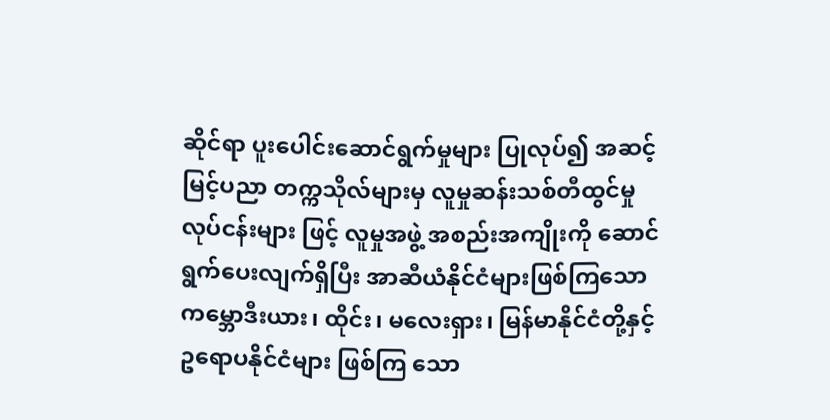ဆိုင်ရာ ပူးပေါင်းဆောင်ရွက်မှုများ ပြုလုပ်၍ အဆင့်မြင့်ပညာ တက္ကသိုလ်များမှ လူမှုဆန်းသစ်တီထွင်မှုလုပ်ငန်းများ ဖြင့် လူမှုအဖွဲ့ အစည်းအကျိုးကို ဆောင်ရွက်ပေးလျက်ရှိပြီး အာဆီယံနိုင်ငံများဖြစ်ကြသော ကမ္ဘောဒီးယား၊ ထိုင်း၊ မလေးရှား၊ မြန်မာနိုင်ငံတို့နှင့် ဥရောပနိုင်ငံများ ဖြစ်ကြ သော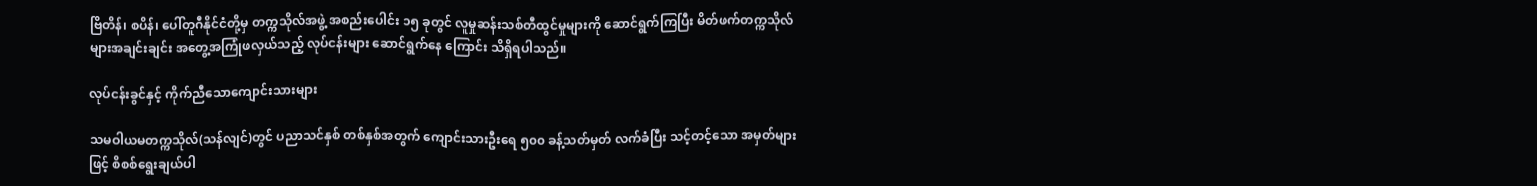ဗြိတိန်၊ စပိန်၊ ပေါ်တူဂီနိုင်ငံတို့မှ တက္ကသိုလ်အဖွဲ့ အစည်းပေါင်း ၁၅ ခုတွင် လူမှုဆန်းသစ်တီထွင်မှုများကို ဆောင်ရွက်ကြပြီး မိတ်ဖက်တက္ကသိုလ် များအချင်းချင်း အတွေ့အကြုံဖလှယ်သည့် လုပ်ငန်းများ ဆောင်ရွက်နေ ကြောင်း သိရှိရပါသည်။

လုပ်ငန်းခွင်နှင့် ကိုက်ညီသောကျောင်းသားများ

သမဝါယမတက္ကသိုလ်(သန်လျင်)တွင် ပညာသင်နှစ် တစ်နှစ်အတွက် ကျောင်းသားဦးရေ ၅၀၀ ခန့်သတ်မှတ် လက်ခံပြီး သင့်တင့်သော အမှတ်များဖြင့် စိစစ်ရွေးချယ်ပါ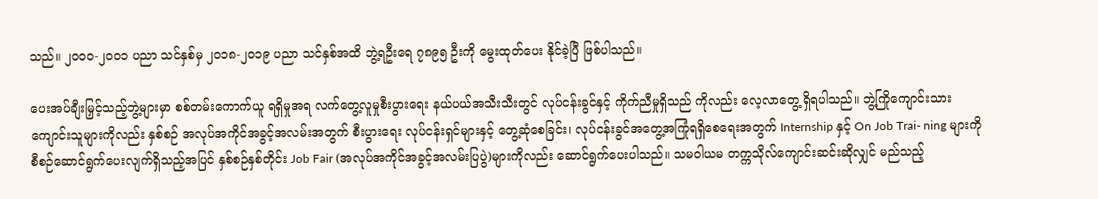သည်။ ၂၀၀၀-၂၀၀၁ ပညာ သင်နှစ်မှ ၂၀၁၈-၂၀၁၉ ပညာ သင်နှစ်အထိ ဘွဲ့ရဦးရေ ၇၈၉၅ ဦးကို မွေးထုတ်ပေး နိုင်ခဲ့ပြီ ဖြစ်ပါသည်။

ပေးအပ်ချီးမြှင့်သည့်ဘွဲ့များမှာ စစ်တမ်းကောက်ယူ ရရှိမှုအရ လက်တွေ့လူမှုစီးပွားရေး နယ်ပယ်အသီးသီးတွင် လုပ်ငန်းခွင်နှင့် ကိုက်ညီမှုရှိသည် ကိုလည်း လေ့လာတွေ့ ရှိရပါသည်။ ဘွဲ့ကြိုကျောင်းသား ကျောင်းသူများကိုလည်း နှစ်စဉ် အလုပ်အကိုင်အခွင့်အလမ်းအတွက် စီးပွားရေး လုပ်ငန်းရှင်များနှင့် တွေ့ဆုံစေခြင်း၊ လုပ်ငန်းခွင်အတွေ့အကြုံရရှိစေရေးအတွက် Internship နှင့် On Job Trai- ning များကို စီစဉ်ဆောင်ရွက်ပေးလျက်ရှိသည့်အပြင် နှစ်စဉ်နှစ်တိုင်း Job Fair (အလုပ်အကိုင်အခွင့်အလမ်းပြပွဲ)များကိုလည်း ဆောင်ရွက်ပေးပါသည်။ သမဝါယမ တက္ကသိုလ်ကျောင်းဆင်းဆိုလျှင် မည်သည့်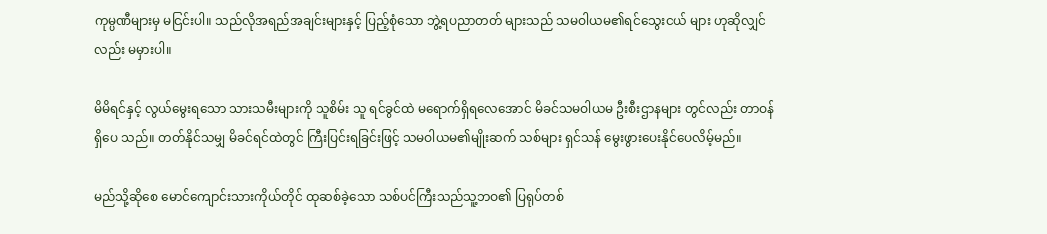ကုမ္ပဏီများမှ မငြင်းပါ။ သည်လိုအရည်အချင်းများနှင့် ပြည့်စုံသော ဘွဲ့ရပညာတတ် များသည် သမဝါယမ၏ရင်သွေးငယ် များ ဟုဆိုလျှင်လည်း မမှားပါ။

မိမိရင်နှင့် လွယ်မွေးရသော သားသမီးများကို သူစိမ်း သူ ရင်ခွင်ထဲ မရောက်ရှိရလေအောင် မိခင်သမဝါယမ ဦးစီးဌာနများ တွင်လည်း တာဝန်ရှိပေ သည်။ တတ်နိုင်သမျှ မိခင်ရင်ထဲတွင် ကြီးပြင်းရခြင်းဖြင့် သမဝါယမ၏မျိုးဆက် သစ်များ ရှင်သန် မွေးဖွားပေးနိုင်ပေလိမ့်မည်။

မည်သို့ဆိုစေ မောင်ကျောင်းသားကိုယ်တိုင် ထုဆစ်ခဲ့သော သစ်ပင်ကြီးသည်သူ့ဘဝ၏ ပြရုပ်တစ်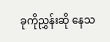ခုကိုညွှန်းဆို နေသ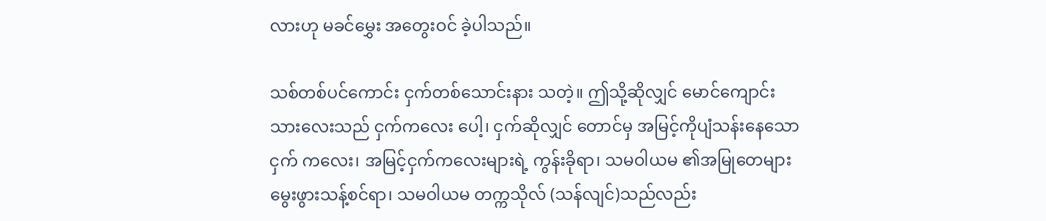လားဟု မခင်မွှေး အတွေးဝင် ခဲ့ပါသည်။

သစ်တစ်ပင်ကောင်း ငှက်တစ်သောင်းနား သတဲ့။ ဤသို့ဆိုလျှင် မောင်ကျောင်းသားလေးသည် ငှက်ကလေး ပေါ့၊ ငှက်ဆိုလျှင် တောင်မှ အမြင့်ကိုပျံသန်းနေသော ငှက် ကလေး၊ အမြင့်ငှက်ကလေးများရဲ့ ကွန်းခိုရာ၊ သမဝါယမ ၏အမြုတေများ မွေးဖွားသန့်စင်ရာ၊ သမဝါယမ တက္ကသိုလ် (သန်လျင်)သည်လည်း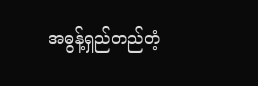အဓွန့်ရှည်တည်တံ့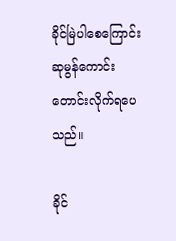ခိုင်မြဲပါစေကြောင်း ဆုမွန်ကောင်း တောင်းလိုက်ရပေ သည်။

ခိုင်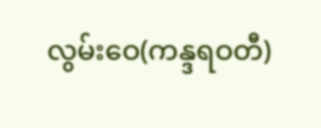လွမ်းဝေ(ကန္ဒရဝတီ)